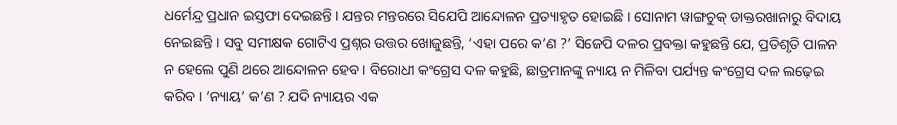ଧର୍ମେନ୍ଦ୍ର ପ୍ରଧାନ ଇସ୍ତଫା ଦେଇଛନ୍ତି । ଯନ୍ତର ମନ୍ତରରେ ସିଯେପି ଆନ୍ଦୋଳନ ପ୍ରତ୍ୟାହୃତ ହୋଇଛି । ସୋନାମ ୱାଙ୍ଗଚୁକ୍ ଡାକ୍ତରଖାନାରୁ ବିଦାୟ ନେଇଛନ୍ତି । ସବୁ ସମୀକ୍ଷକ ଗୋଟିଏ ପ୍ରଶ୍ନର ଉତ୍ତର ଖୋଜୁଛନ୍ତି, ‘ଏହା ପରେ କ’ଣ ?’ ସିଜେପି ଦଳର ପ୍ରବକ୍ତା କହୁଛନ୍ତି ଯେ, ପ୍ରତିଶୃତି ପାଳନ ନ ହେଲେ ପୁଣି ଥରେ ଆନ୍ଦୋଳନ ହେବ। ବିରୋଧୀ କଂଗ୍ରେସ ଦଳ କହୁଛି, ଛାତ୍ରମାନଙ୍କୁ ନ୍ୟାୟ ନ ମିଳିବା ପର୍ଯ୍ୟନ୍ତ କଂଗ୍ରେସ ଦଳ ଲଢ଼େଇ କରିବ । ‘ନ୍ୟାୟ’ କ’ଣ ? ଯଦି ନ୍ୟାୟର ଏକ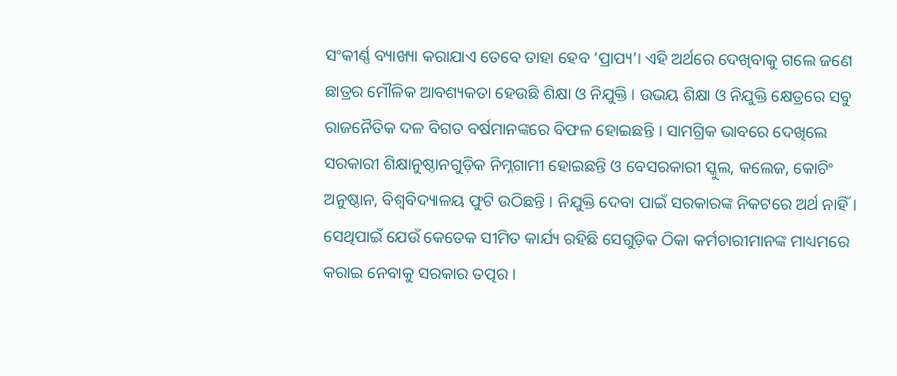ସଂକୀର୍ଣ୍ଣ ବ୍ୟାଖ୍ୟା କରାଯାଏ ତେବେ ତାହା ହେବ ‘ପ୍ରାପ୍ୟ’। ଏହି ଅର୍ଥରେ ଦେଖିବାକୁ ଗଲେ ଜଣେ ଛାତ୍ରର ମୌଳିକ ଆବଶ୍ୟକତା ହେଉଛି ଶିକ୍ଷା ଓ ନିଯୁକ୍ତି । ଉଭୟ ଶିକ୍ଷା ଓ ନିଯୁକ୍ତି କ୍ଷେତ୍ରରେ ସବୁ ରାଜନୈତିକ ଦଳ ବିଗତ ବର୍ଷମାନଙ୍କରେ ବିଫଳ ହୋଇଛନ୍ତି । ସାମଗ୍ରିକ ଭାବରେ ଦେଖିଲେ ସରକାରୀ ଶିକ୍ଷାନୁଷ୍ଠାନଗୁଡ଼ିକ ନିମ୍ନଗାମୀ ହୋଇଛନ୍ତି ଓ ବେସରକାରୀ ସ୍କୁଲ, କଲେଜ, କୋଚିଂ ଅନୁଷ୍ଠାନ, ବିଶ୍ବବିଦ୍ୟାଳୟ ଫୁଟି ଉଠିଛନ୍ତି । ନିଯୁକ୍ତି ଦେବା ପାଇଁ ସରକାରଙ୍କ ନିକଟରେ ଅର୍ଥ ନାହିଁ। ସେଥିପାଇଁ ଯେଉଁ କେତେକ ସୀମିତ କାର୍ଯ୍ୟ ରହିଛି ସେଗୁଡ଼ିକ ଠିକା କର୍ମଚାରୀମାନଙ୍କ ମାଧ୍ୟମରେ କରାଇ ନେବାକୁ ସରକାର ତତ୍ପର ।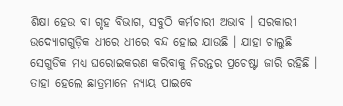ଶିକ୍ଷା ହେଉ ବା ଗୃହ ବିଭାଗ, ସବୁଠି କର୍ମଚାରୀ ଅଭାବ । ସରକାରୀ ଉଦ୍ୟୋଗଗୁଡ଼ିକ ଧୀରେ ଧୀରେ ବନ୍ଦ ହୋଇ ଯାଉଛି । ଯାହା ଚାଲୁଛି ସେଗୁଡିକ ମଧ୍ୟ ଘରୋଇକରଣ କରିବାକୁ ନିରନ୍ତର ପ୍ରଚେଷ୍ଟା ଜାରି ରହିଛି । ତାହା ହେଲେ ଛାତ୍ରମାନେ ନ୍ୟାୟ ପାଇବେ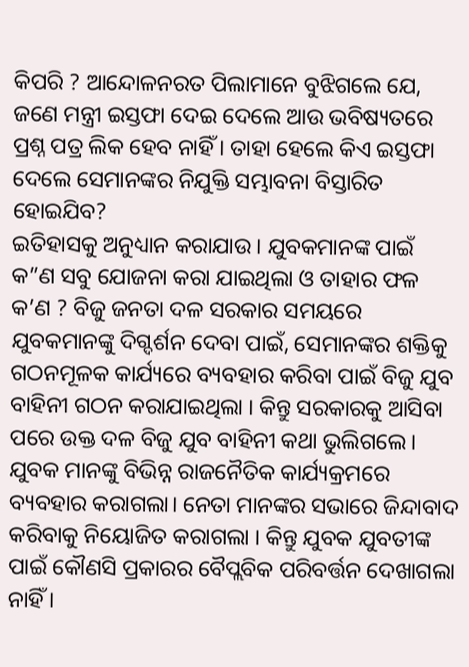କିପରି ? ଆନ୍ଦୋଳନରତ ପିଲାମାନେ ବୁଝିଗଲେ ଯେ, ଜଣେ ମନ୍ତ୍ରୀ ଇସ୍ତଫା ଦେଇ ଦେଲେ ଆଉ ଭବିଷ୍ୟତରେ ପ୍ରଶ୍ନ ପତ୍ର ଲିକ ହେବ ନାହିଁ । ତାହା ହେଲେ କିଏ ଇସ୍ତଫା ଦେଲେ ସେମାନଙ୍କର ନିଯୁକ୍ତି ସମ୍ଭାବନା ବିସ୍ତାରିତ ହୋଇଯିବ?
ଇତିହାସକୁ ଅନୁଧ୍ୟାନ କରାଯାଉ । ଯୁବକମାନଙ୍କ ପାଇଁ କ”ଣ ସବୁ ଯୋଜନା କରା ଯାଇଥିଲା ଓ ତାହାର ଫଳ କ’ଣ ? ବିଜୁ ଜନତା ଦଳ ସରକାର ସମୟରେ ଯୁବକମାନଙ୍କୁ ଦିଗ୍ଦର୍ଶନ ଦେବା ପାଇଁ, ସେମାନଙ୍କର ଶକ୍ତିକୁ ଗଠନମୂଳକ କାର୍ଯ୍ୟରେ ବ୍ୟବହାର କରିବା ପାଇଁ ବିଜୁ ଯୁବ ବାହିନୀ ଗଠନ କରାଯାଇଥିଲା । କିନ୍ତୁ ସରକାରକୁ ଆସିବା ପରେ ଉକ୍ତ ଦଳ ବିଜୁ ଯୁବ ବାହିନୀ କଥା ଭୁଲିଗଲେ। ଯୁବକ ମାନଙ୍କୁ ବିଭିନ୍ନ ରାଜନୈତିକ କାର୍ଯ୍ୟକ୍ରମରେ ବ୍ୟବହାର କରାଗଲା। ନେତା ମାନଙ୍କର ସଭାରେ ଜିନ୍ଦାବାଦ କରିବାକୁ ନିୟୋଜିତ କରାଗଲା । କିନ୍ତୁ ଯୁବକ ଯୁବତୀଙ୍କ ପାଇଁ କୌଣସି ପ୍ରକାରର ବୈପ୍ଲବିକ ପରିବର୍ତ୍ତନ ଦେଖାଗଲା ନାହିଁ ।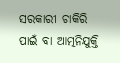ସରକାରୀ ଚାକିରି ପାଇଁ ବା ଆତ୍ମନିଯୁକ୍ତି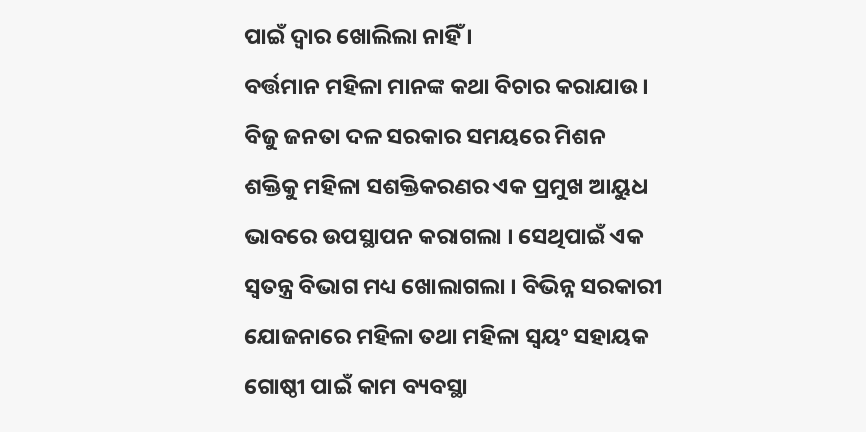ପାଇଁ ଦ୍ବାର ଖୋଲିଲା ନାହିଁ ।
ବର୍ତ୍ତମାନ ମହିଳା ମାନଙ୍କ କଥା ବିଚାର କରାଯାଉ। ବିଜୁ ଜନତା ଦଳ ସରକାର ସମୟରେ ମିଶନ ଶକ୍ତିକୁ ମହିଳା ସଶକ୍ତିକରଣର ଏକ ପ୍ରମୁଖ ଆୟୁଧ ଭାବରେ ଉପସ୍ଥାପନ କରାଗଲା । ସେଥିପାଇଁ ଏକ ସ୍ବତନ୍ତ୍ର ବିଭାଗ ମଧ୍ୟ ଖୋଲାଗଲା । ବିଭିନ୍ନ ସରକାରୀ ଯୋଜନାରେ ମହିଳା ତଥା ମହିଳା ସ୍ବୟଂ ସହାୟକ ଗୋଷ୍ଠୀ ପାଇଁ କାମ ବ୍ୟବସ୍ଥା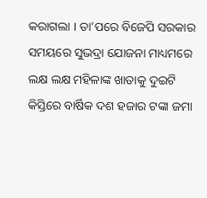କରାଗଲା । ତା’ପରେ ବିଜେପି ସରକାର ସମୟରେ ସୁଭଦ୍ରା ଯୋଜନା ମାଧ୍ୟମରେ ଲକ୍ଷ ଲକ୍ଷ ମହିଳାଙ୍କ ଖାତାକୁ ଦୁଇଟି କିସ୍ତିରେ ବାର୍ଷିକ ଦଶ ହଜାର ଟଙ୍କା ଜମା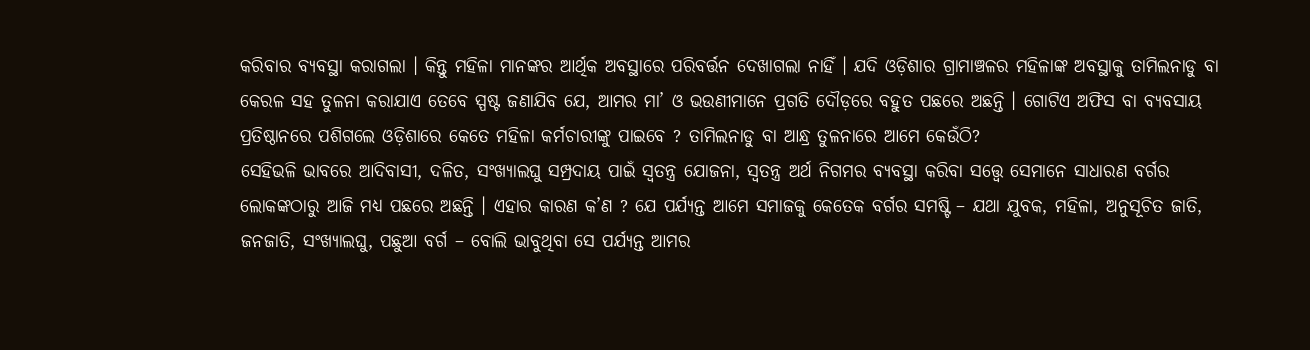କରିବାର ବ୍ୟବସ୍ଥା କରାଗଲା । କିନ୍ତୁ ମହିଳା ମାନଙ୍କର ଆର୍ଥିକ ଅବସ୍ଥାରେ ପରିବର୍ତ୍ତନ ଦେଖାଗଲା ନାହିଁ । ଯଦି ଓଡ଼ିଶାର ଗ୍ରାମାଞ୍ଚଳର ମହିଳାଙ୍କ ଅବସ୍ଥାକୁ ତାମିଲନାଡୁ ବା କେରଳ ସହ ତୁଳନା କରାଯାଏ ତେବେ ସ୍ପଷ୍ଟ ଜଣାଯିବ ଯେ, ଆମର ମା’ ଓ ଭଉଣୀମାନେ ପ୍ରଗତି ଦୌଡ଼ରେ ବହୁତ ପଛରେ ଅଛନ୍ତି । ଗୋଟିଏ ଅଫିସ ବା ବ୍ୟବସାୟ ପ୍ରତିଷ୍ଠାନରେ ପଶିଗଲେ ଓଡ଼ିଶାରେ କେତେ ମହିଳା କର୍ମଚାରୀଙ୍କୁ ପାଇବେ ? ତାମିଲନାଡୁ ବା ଆନ୍ଧ୍ର ତୁଳନାରେ ଆମେ କେଉଁଠି?
ସେହିଭଳି ଭାବରେ ଆଦିବାସୀ, ଦଳିତ, ସଂଖ୍ୟାଲଘୁ ସମ୍ପ୍ରଦାୟ ପାଇଁ ସ୍ବତନ୍ତ୍ର ଯୋଜନା, ସ୍ବତନ୍ତ୍ର ଅର୍ଥ ନିଗମର ବ୍ୟବସ୍ଥା କରିବା ସତ୍ତ୍ବେ ସେମାନେ ସାଧାରଣ ବର୍ଗର ଲୋକଙ୍କଠାରୁ ଆଜି ମଧ୍ୟ ପଛରେ ଅଛନ୍ତି । ଏହାର କାରଣ କ’ଣ ? ଯେ ପର୍ଯ୍ୟନ୍ତ ଆମେ ସମାଜକୁ କେତେକ ବର୍ଗର ସମଷ୍ଟି – ଯଥା ଯୁବକ, ମହିଳା, ଅନୁସୂଚିତ ଜାତି, ଜନଜାତି, ସଂଖ୍ୟାଲଘୁ, ପଛୁଆ ବର୍ଗ – ବୋଲି ଭାବୁଥିବା ସେ ପର୍ଯ୍ୟନ୍ତ ଆମର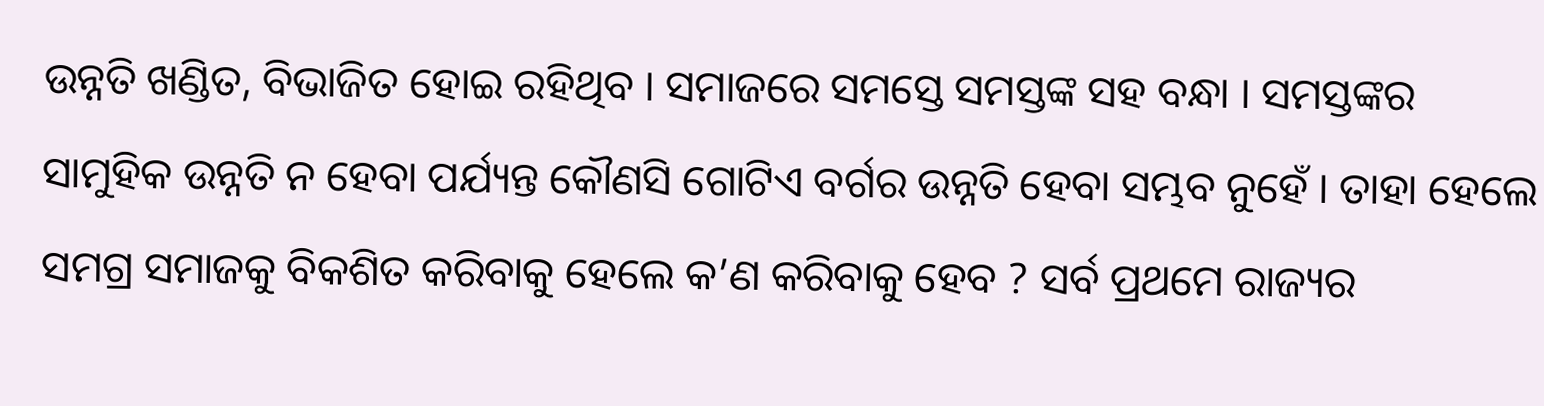ଉନ୍ନତି ଖଣ୍ଡିତ, ବିଭାଜିତ ହୋଇ ରହିଥିବ । ସମାଜରେ ସମସ୍ତେ ସମସ୍ତଙ୍କ ସହ ବନ୍ଧା । ସମସ୍ତଙ୍କର ସାମୁହିକ ଉନ୍ନତି ନ ହେବା ପର୍ଯ୍ୟନ୍ତ କୌଣସି ଗୋଟିଏ ବର୍ଗର ଉନ୍ନତି ହେବା ସମ୍ଭବ ନୁହେଁ । ତାହା ହେଲେ ସମଗ୍ର ସମାଜକୁ ବିକଶିତ କରିବାକୁ ହେଲେ କ’ଣ କରିବାକୁ ହେବ ? ସର୍ବ ପ୍ରଥମେ ରାଜ୍ୟର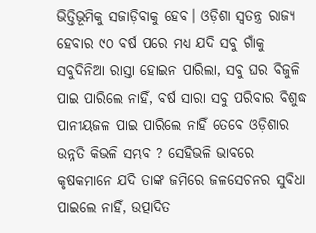ଭିତ୍ତିଭୂମିକୁ ସଜାଡ଼ିବାକୁ ହେବ। ଓଡ଼ିଶା ସ୍ବତନ୍ତ୍ର ରାଜ୍ୟ ହେବାର ୯୦ ବର୍ଷ ପରେ ମଧ୍ୟ ଯଦି ସବୁ ଗାଁକୁ ସବୁଦିନିଆ ରାସ୍ତା ହୋଇନ ପାରିଲା, ସବୁ ଘର ବିଜୁଳି ପାଇ ପାରିଲେ ନାହିଁ, ବର୍ଷ ସାରା ସବୁ ପରିବାର ବିଶୁଦ୍ଧ ପାନୀୟଜଳ ପାଇ ପାରିଲେ ନାହିଁ ତେବେ ଓଡ଼ିଶାର ଉନ୍ନତି କିଭଳି ସମ୍ଭବ ? ସେହିଭଳି ଭାବରେ କୃଷକମାନେ ଯଦି ତାଙ୍କ ଜମିରେ ଜଳସେଚନର ସୁବିଧା ପାଇଲେ ନାହିଁ, ଉତ୍ପାଦିତ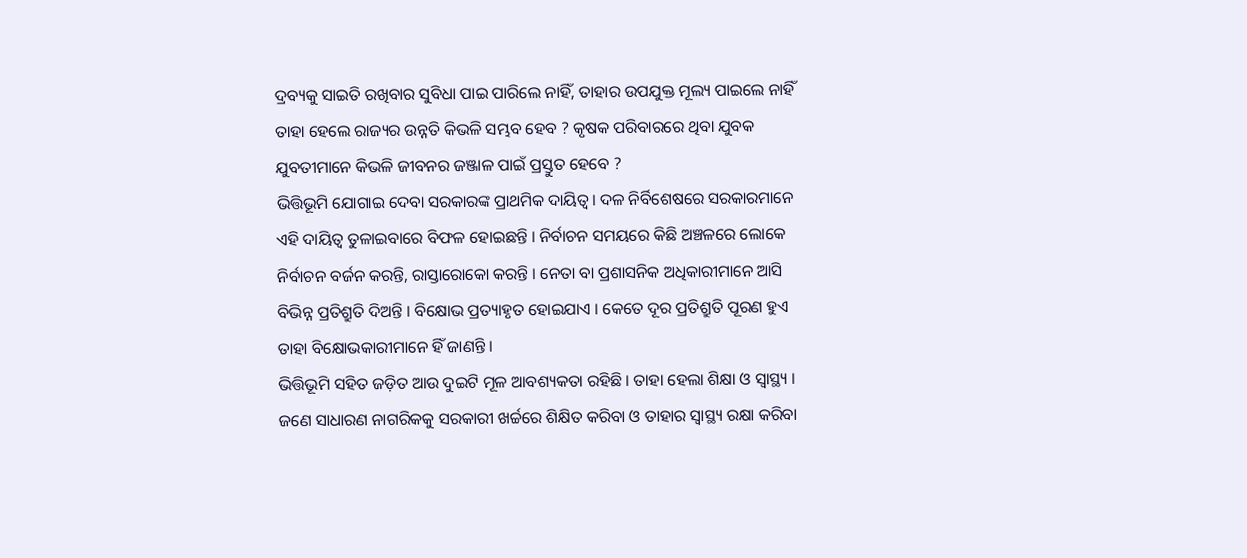ଦ୍ରବ୍ୟକୁ ସାଇତି ରଖିବାର ସୁବିଧା ପାଇ ପାରିଲେ ନାହିଁ, ତାହାର ଉପଯୁକ୍ତ ମୂଲ୍ୟ ପାଇଲେ ନାହିଁ ତାହା ହେଲେ ରାଜ୍ୟର ଉନ୍ନତି କିଭଳି ସମ୍ଭବ ହେବ ? କୃଷକ ପରିବାରରେ ଥିବା ଯୁବକ ଯୁବତୀମାନେ କିଭଳି ଜୀବନର ଜଞ୍ଜାଳ ପାଇଁ ପ୍ରସ୍ତୁତ ହେବେ ?
ଭିତ୍ତିଭୂମି ଯୋଗାଇ ଦେବା ସରକାରଙ୍କ ପ୍ରାଥମିକ ଦାୟିତ୍ବ। ଦଳ ନିର୍ବିଶେଷରେ ସରକାରମାନେ ଏହି ଦାୟିତ୍ବ ତୁଳାଇବାରେ ବିଫଳ ହୋଇଛନ୍ତି । ନିର୍ବାଚନ ସମୟରେ କିଛି ଅଞ୍ଚଳରେ ଲୋକେ ନିର୍ବାଚନ ବର୍ଜନ କରନ୍ତି, ରାସ୍ତାରୋକୋ କରନ୍ତି । ନେତା ବା ପ୍ରଶାସନିକ ଅଧିକାରୀମାନେ ଆସି ବିଭିନ୍ନ ପ୍ରତିଶ୍ରୁତି ଦିଅନ୍ତି । ବିକ୍ଷୋଭ ପ୍ରତ୍ୟାହୃତ ହୋଇଯାଏ । କେତେ ଦୂର ପ୍ରତିଶ୍ରୁତି ପୂରଣ ହୁଏ ତାହା ବିକ୍ଷୋଭକାରୀମାନେ ହିଁ ଜାଣନ୍ତି ।
ଭିତ୍ତିଭୂମି ସହିତ ଜଡ଼ିତ ଆଉ ଦୁଇଟି ମୂଳ ଆବଶ୍ୟକତା ରହିଛି । ତାହା ହେଲା ଶିକ୍ଷା ଓ ସ୍ବାସ୍ଥ୍ୟ । ଜଣେ ସାଧାରଣ ନାଗରିକକୁ ସରକାରୀ ଖର୍ଚ୍ଚରେ ଶିକ୍ଷିତ କରିବା ଓ ତାହାର ସ୍ବାସ୍ଥ୍ୟ ରକ୍ଷା କରିବା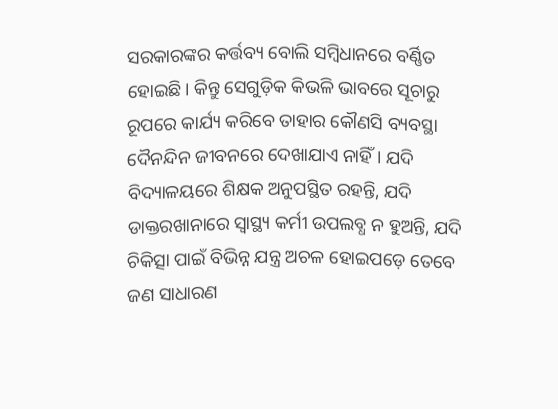ସରକାରଙ୍କର କର୍ତ୍ତବ୍ୟ ବୋଲି ସମ୍ବିଧାନରେ ବର୍ଣ୍ଣିତ ହୋଇଛି। କିନ୍ତୁ ସେଗୁଡ଼ିକ କିଭଳି ଭାବରେ ସୂଚାରୁ ରୂପରେ କାର୍ଯ୍ୟ କରିବେ ତାହାର କୌଣସି ବ୍ୟବସ୍ଥା ଦୈନନ୍ଦିନ ଜୀବନରେ ଦେଖାଯାଏ ନାହିଁ। ଯଦି ବିଦ୍ୟାଳୟରେ ଶିକ୍ଷକ ଅନୁପସ୍ଥିତ ରହନ୍ତି, ଯଦି ଡାକ୍ତରଖାନାରେ ସ୍ବାସ୍ଥ୍ୟ କର୍ମୀ ଉପଲବ୍ଧ ନ ହୁଅନ୍ତି, ଯଦି ଚିକିତ୍ସା ପାଇଁ ବିଭିନ୍ନ ଯନ୍ତ୍ର ଅଚଳ ହୋଇପଡ଼େ ତେବେ ଜଣ ସାଧାରଣ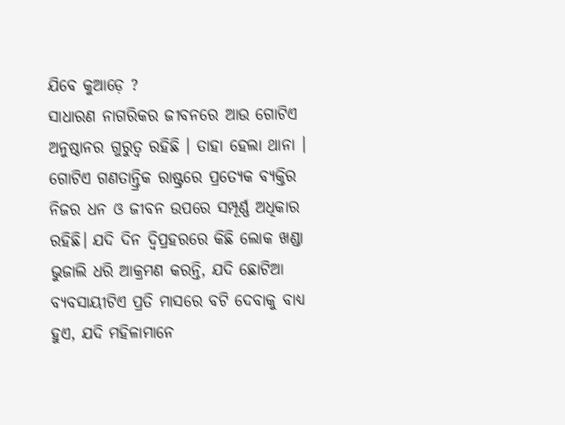ଯିବେ କୁଆଡ଼େ ?
ସାଧାରଣ ନାଗରିକର ଜୀବନରେ ଆଉ ଗୋଟିଏ ଅନୁଷ୍ଠାନର ଗୁରୁତ୍ବ ରହିଛି । ତାହା ହେଲା ଥାନା । ଗୋଟିଏ ଗଣତାନ୍ତ୍ରିକ ରାଷ୍ଟ୍ରରେ ପ୍ରତ୍ୟେକ ବ୍ୟକ୍ତିର ନିଜର ଧନ ଓ ଜୀବନ ଉପରେ ସମ୍ପୂର୍ଣ୍ଣ ଅଧିକାର ରହିଛି। ଯଦି ଦିନ ଦ୍ବିପ୍ରହରରେ କିଛି ଲୋକ ଖଣ୍ଡା ଭୁଜାଲି ଧରି ଆକ୍ରମଣ କରନ୍ତି, ଯଦି ଛୋଟିଆ ବ୍ୟବସାୟୀଟିଏ ପ୍ରତି ମାସରେ ବଟି ଦେବାକୁ ବାଧ୍ୟ ହୁଏ, ଯଦି ମହିଳାମାନେ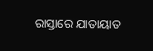ରାସ୍ତାରେ ଯାତାୟାତ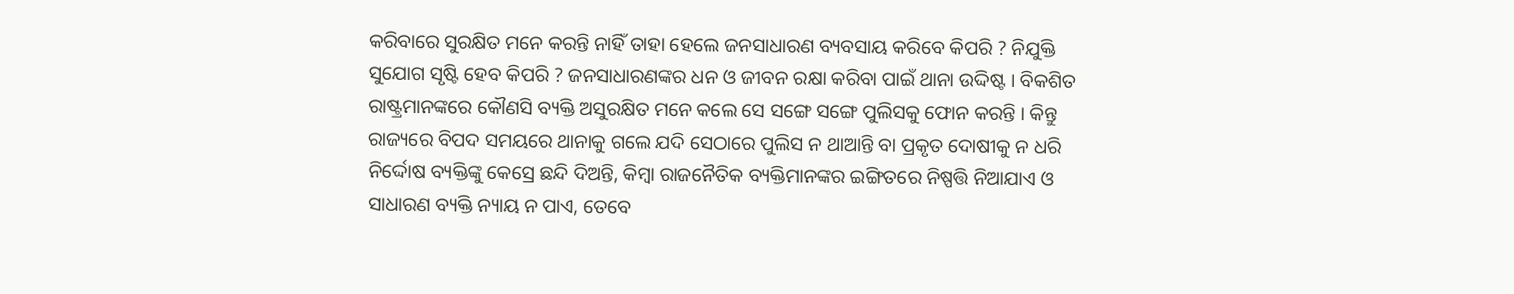କରିବାରେ ସୁରକ୍ଷିତ ମନେ କରନ୍ତି ନାହିଁ ତାହା ହେଲେ ଜନସାଧାରଣ ବ୍ୟବସାୟ କରିବେ କିପରି ? ନିଯୁକ୍ତି ସୁଯୋଗ ସୃଷ୍ଟି ହେବ କିପରି ? ଜନସାଧାରଣଙ୍କର ଧନ ଓ ଜୀବନ ରକ୍ଷା କରିବା ପାଇଁ ଥାନା ଉଦ୍ଦିଷ୍ଟ । ବିକଶିତ ରାଷ୍ଟ୍ରମାନଙ୍କରେ କୌଣସି ବ୍ୟକ୍ତି ଅସୁରକ୍ଷିତ ମନେ କଲେ ସେ ସଙ୍ଗେ ସଙ୍ଗେ ପୁଲିସକୁ ଫୋନ କରନ୍ତି । କିନ୍ତୁ ରାଜ୍ୟରେ ବିପଦ ସମୟରେ ଥାନାକୁ ଗଲେ ଯଦି ସେଠାରେ ପୁଲିସ ନ ଥାଆନ୍ତି ବା ପ୍ରକୃତ ଦୋଷୀକୁ ନ ଧରି ନିର୍ଦ୍ଦୋଷ ବ୍ୟକ୍ତିଙ୍କୁ କେସ୍ରେ ଛନ୍ଦି ଦିଅନ୍ତି, କିମ୍ବା ରାଜନୈତିକ ବ୍ୟକ୍ତିମାନଙ୍କର ଇଙ୍ଗିତରେ ନିଷ୍ପତ୍ତି ନିଆଯାଏ ଓ ସାଧାରଣ ବ୍ୟକ୍ତି ନ୍ୟାୟ ନ ପାଏ, ତେବେ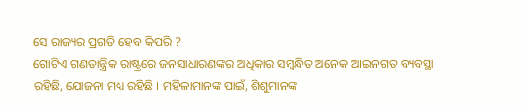ସେ ରାଜ୍ୟର ପ୍ରଗତି ହେବ କିପରି ?
ଗୋଟିଏ ଗଣତାନ୍ତ୍ରିକ ରାଷ୍ଟ୍ରରେ ଜନସାଧାରଣଙ୍କର ଅଧିକାର ସମ୍ବନ୍ଧିତ ଅନେକ ଆଇନଗତ ବ୍ୟବସ୍ଥା ରହିଛି, ଯୋଜନା ମଧ୍ୟ ରହିଛି । ମହିଳାମାନଙ୍କ ପାଇଁ, ଶିଶୁମାନଙ୍କ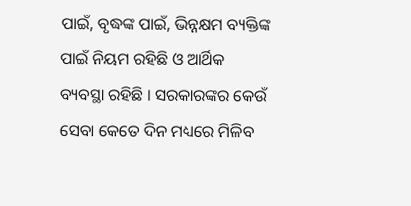ପାଇଁ, ବୃଦ୍ଧଙ୍କ ପାଇଁ, ଭିନ୍ନକ୍ଷମ ବ୍ୟକ୍ତିଙ୍କ ପାଇଁ ନିୟମ ରହିଛି ଓ ଆର୍ଥିକ ବ୍ୟବସ୍ଥା ରହିଛି । ସରକାରଙ୍କର କେଉଁ ସେବା କେତେ ଦିନ ମଧ୍ୟରେ ମିଳିବ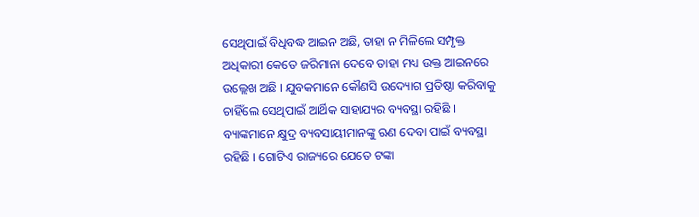ସେଥିପାଇଁ ବିଧିବଦ୍ଧ ଆଇନ ଅଛି, ତାହା ନ ମିଳିଲେ ସମ୍ପୃକ୍ତ ଅଧିକାରୀ କେତେ ଜରିମାନା ଦେବେ ତାହା ମଧ୍ୟ ଉକ୍ତ ଆଇନରେ ଉଲ୍ଲେଖ ଅଛି । ଯୁବକମାନେ କୌଣସି ଉଦ୍ୟୋଗ ପ୍ରତିଷ୍ଠା କରିବାକୁ ଚାହିଁଲେ ସେଥିପାଇଁ ଆର୍ଥିକ ସାହାଯ୍ୟର ବ୍ୟବସ୍ଥା ରହିଛି । ବ୍ୟାଙ୍କମାନେ କ୍ଷୁଦ୍ର ବ୍ୟବସାୟୀମାନଙ୍କୁ ଋଣ ଦେବା ପାଇଁ ବ୍ୟବସ୍ଥା ରହିଛି । ଗୋଟିଏ ରାଜ୍ୟରେ ଯେତେ ଟଙ୍କା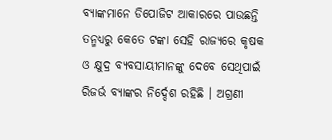ବ୍ୟାଙ୍କମାନେ ଡିପୋଜିଟ ଆକାରରେ ପାଉଛନ୍ତି ତନ୍ମଧ୍ୟରୁ କେତେ ଟଙ୍କା ସେହି ରାଜ୍ୟରେ କୃଷକ ଓ କ୍ଷୁଦ୍ର ବ୍ୟବସାୟୀମାନଙ୍କୁ ଦେବେ ସେଥିପାଇଁ ରିଜର୍ଭ ବ୍ୟାଙ୍କର ନିର୍ଦ୍ଦେଶ ରହିଛି । ଅଗ୍ରଣୀ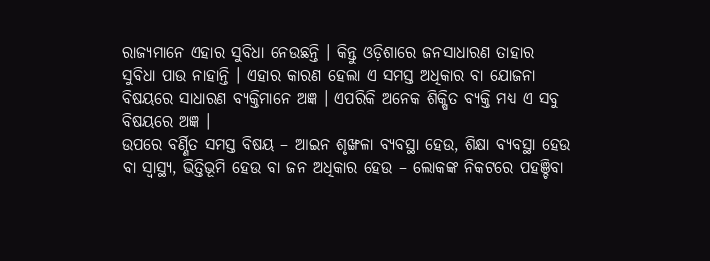ରାଜ୍ୟମାନେ ଏହାର ସୁବିଧା ନେଉଛନ୍ତି । କିନ୍ତୁ ଓଡ଼ିଶାରେ ଜନସାଧାରଣ ତାହାର ସୁବିଧା ପାଉ ନାହାନ୍ତି । ଏହାର କାରଣ ହେଲା ଏ ସମସ୍ତ ଅଧିକାର ବା ଯୋଜନା ବିଷୟରେ ସାଧାରଣ ବ୍ୟକ୍ତିମାନେ ଅଜ୍ଞ । ଏପରିକି ଅନେକ ଶିକ୍ଷିତ ବ୍ୟକ୍ତି ମଧ୍ୟ ଏ ସବୁ ବିଷୟରେ ଅଜ୍ଞ ।
ଉପରେ ବର୍ଣ୍ଣିତ ସମସ୍ତ ବିଷୟ – ଆଇନ ଶୃଙ୍ଖଳା ବ୍ୟବସ୍ଥା ହେଉ, ଶିକ୍ଷା ବ୍ୟବସ୍ଥା ହେଉ ବା ସ୍ବାସ୍ଥ୍ୟ, ଭିତ୍ତିଭୂମି ହେଉ ବା ଜନ ଅଧିକାର ହେଉ – ଲୋକଙ୍କ ନିକଟରେ ପହଞ୍ଚିବା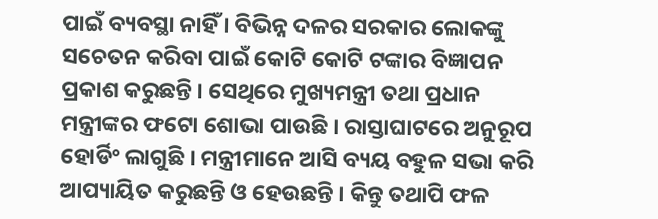ପାଇଁ ବ୍ୟବସ୍ଥା ନାହିଁ । ବିଭିନ୍ନ ଦଳର ସରକାର ଲୋକଙ୍କୁ ସଚେତନ କରିବା ପାଇଁ କୋଟି କୋଟି ଟଙ୍କାର ବିଜ୍ଞାପନ ପ୍ରକାଶ କରୁଛନ୍ତି । ସେଥିରେ ମୁଖ୍ୟମନ୍ତ୍ରୀ ତଥା ପ୍ରଧାନ ମନ୍ତ୍ରୀଙ୍କର ଫଟୋ ଶୋଭା ପାଉଛି । ରାସ୍ତାଘାଟରେ ଅନୁରୂପ ହୋର୍ଡିଂ ଲାଗୁଛି । ମନ୍ତ୍ରୀମାନେ ଆସି ବ୍ୟୟ ବହୁଳ ସଭା କରି ଆପ୍ୟାୟିତ କରୁଛନ୍ତି ଓ ହେଉଛନ୍ତି । କିନ୍ତୁ ତଥାପି ଫଳ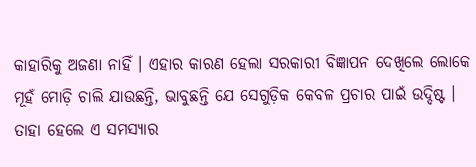କାହାରିକୁ ଅଜଣା ନାହିଁ । ଏହାର କାରଣ ହେଲା ସରକାରୀ ବିଜ୍ଞାପନ ଦେଖିଲେ ଲୋକେ ମୂହଁ ମୋଡ଼ି ଚାଲି ଯାଉଛନ୍ତି, ଭାବୁଛନ୍ତି ଯେ ସେଗୁଡ଼ିକ କେବଳ ପ୍ରଚାର ପାଇଁ ଉଦ୍ଦିଷ୍ଟ । ତାହା ହେଲେ ଏ ସମସ୍ୟାର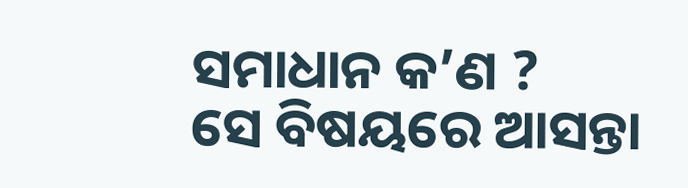ସମାଧାନ କ’ଣ ?
ସେ ବିଷୟରେ ଆସନ୍ତା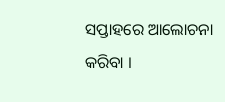ସପ୍ତାହରେ ଆଲୋଚନା କରିବା ।